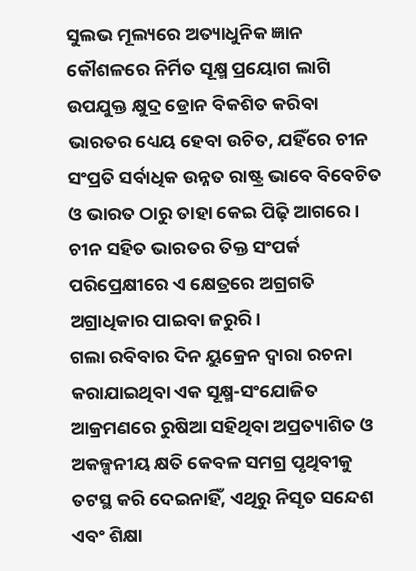ସୁଲଭ ମୂଲ୍ୟରେ ଅତ୍ୟାଧୁନିକ ଜ୍ଞାନ କୌଶଳରେ ନିର୍ମିତ ସୂକ୍ଷ୍ମ ପ୍ରୟୋଗ ଲାଗି ଉପଯୁକ୍ତ କ୍ଷୁଦ୍ର ଡ୍ରୋନ ବିକଶିତ କରିବା ଭାରତର ଧ୍ୟେୟ ହେବା ଉଚିତ, ଯହିଁରେ ଚୀନ ସଂପ୍ରତି ସର୍ବାଧିକ ଉନ୍ନତ ରାଷ୍ଟ୍ର ଭାବେ ବିବେଚିତ ଓ ଭାରତ ଠାରୁ ତାହା କେଇ ପିଢ଼ି ଆଗରେ। ଚୀନ ସହିତ ଭାରତର ତିକ୍ତ ସଂପର୍କ ପରିପ୍ରେକ୍ଷୀରେ ଏ କ୍ଷେତ୍ରରେ ଅଗ୍ରଗତି ଅଗ୍ରାଧିକାର ପାଇବା ଜରୁରି।
ଗଲା ରବିବାର ଦିନ ୟୁକ୍ରେନ ଦ୍ବାରା ରଚନା କରାଯାଇଥିବା ଏକ ସୂକ୍ଷ୍ମ-ସଂଯୋଜିତ ଆକ୍ରମଣରେ ରୁଷିଆ ସହିଥିବା ଅପ୍ରତ୍ୟାଶିତ ଓ ଅକଳ୍ପନୀୟ କ୍ଷତି କେବଳ ସମଗ୍ର ପୃଥିବୀକୁ ତଟସ୍ଥ କରି ଦେଇନାହିଁ, ଏଥିରୁ ନିସୃତ ସନ୍ଦେଶ ଏବଂ ଶିକ୍ଷା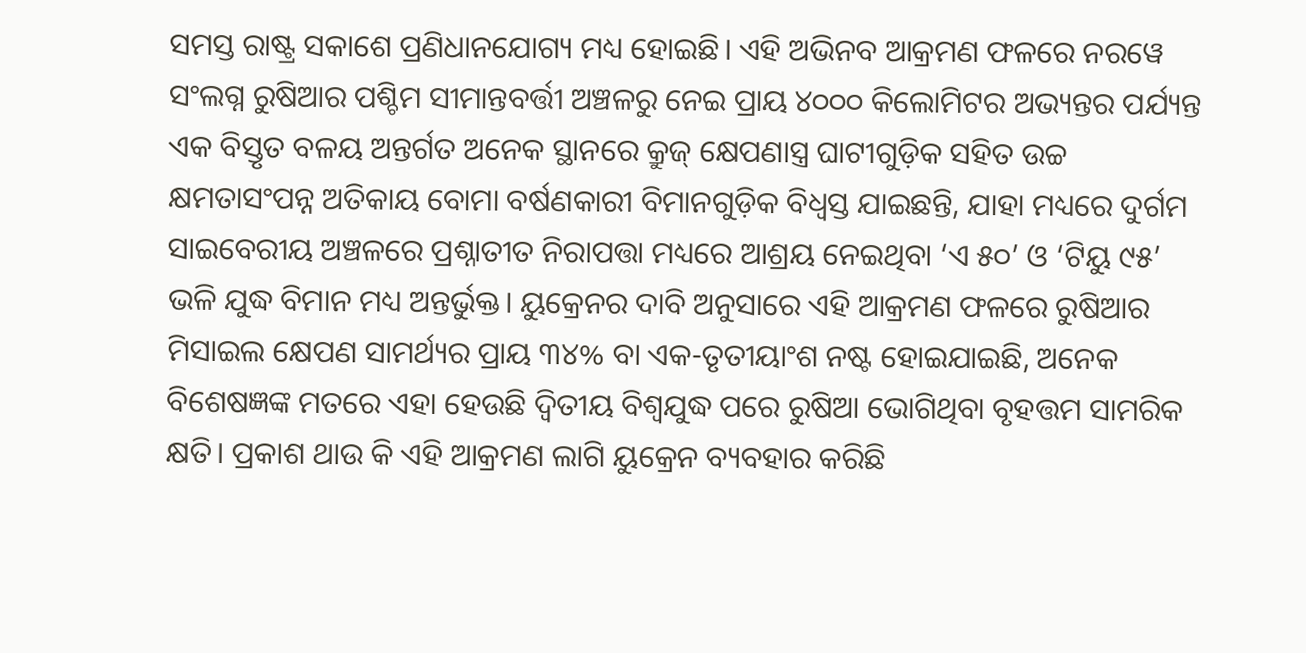ସମସ୍ତ ରାଷ୍ଟ୍ର ସକାଶେ ପ୍ରଣିଧାନଯୋଗ୍ୟ ମଧ୍ୟ ହୋଇଛି। ଏହି ଅଭିନବ ଆକ୍ରମଣ ଫଳରେ ନରୱେ ସଂଲଗ୍ନ ରୁଷିଆର ପଶ୍ଚିମ ସୀମାନ୍ତବର୍ତ୍ତୀ ଅଞ୍ଚଳରୁ ନେଇ ପ୍ରାୟ ୪୦୦୦ କିଲୋମିଟର ଅଭ୍ୟନ୍ତର ପର୍ଯ୍ୟନ୍ତ ଏକ ବିସ୍ତୃତ ବଳୟ ଅନ୍ତର୍ଗତ ଅନେକ ସ୍ଥାନରେ କ୍ରୁଜ୍ କ୍ଷେପଣାସ୍ତ୍ର ଘାଟୀଗୁଡ଼ିକ ସହିତ ଉଚ୍ଚ କ୍ଷମତାସଂପନ୍ନ ଅତିକାୟ ବୋମା ବର୍ଷଣକାରୀ ବିମାନଗୁଡ଼ିକ ବିଧ୍ବସ୍ତ ଯାଇଛନ୍ତି, ଯାହା ମଧ୍ୟରେ ଦୁର୍ଗମ ସାଇବେରୀୟ ଅଞ୍ଚଳରେ ପ୍ରଶ୍ନାତୀତ ନିରାପତ୍ତା ମଧ୍ୟରେ ଆଶ୍ରୟ ନେଇଥିବା ‘ଏ ୫୦’ ଓ ‘ଟିୟୁ ୯୫’ ଭଳି ଯୁଦ୍ଧ ବିମାନ ମଧ୍ୟ ଅନ୍ତର୍ଭୁକ୍ତ। ୟୁକ୍ରେନର ଦାବି ଅନୁସାରେ ଏହି ଆକ୍ରମଣ ଫଳରେ ରୁଷିଆର ମିସାଇଲ କ୍ଷେପଣ ସାମର୍ଥ୍ୟର ପ୍ରାୟ ୩୪% ବା ଏକ-ତୃତୀୟାଂଶ ନଷ୍ଟ ହୋଇଯାଇଛି, ଅନେକ ବିଶେଷଜ୍ଞଙ୍କ ମତରେ ଏହା ହେଉଛି ଦ୍ବିତୀୟ ବିଶ୍ବଯୁଦ୍ଧ ପରେ ରୁଷିଆ ଭୋଗିଥିବା ବୃହତ୍ତମ ସାମରିକ କ୍ଷତି। ପ୍ରକାଶ ଥାଉ କି ଏହି ଆକ୍ରମଣ ଲାଗି ୟୁକ୍ରେନ ବ୍ୟବହାର କରିଛି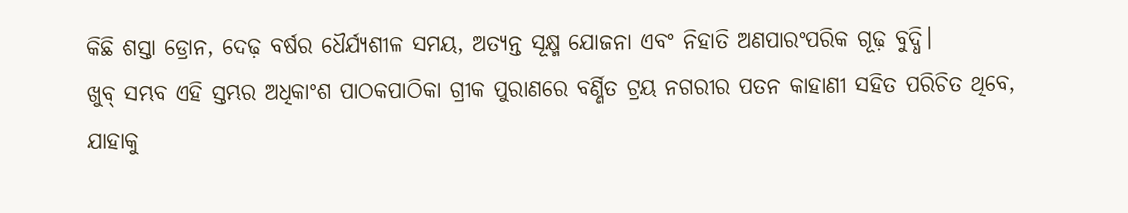କିଛି ଶସ୍ତା ଡ୍ରୋନ, ଦେଢ଼ ବର୍ଷର ଧୈର୍ଯ୍ୟଶୀଳ ସମୟ, ଅତ୍ୟନ୍ତ ସୂକ୍ଷ୍ମ ଯୋଜନା ଏବଂ ନିହାତି ଅଣପାରଂପରିକ ଗୂଢ଼ ବୁଦ୍ଧି।
ଖୁବ୍ ସମ୍ଭବ ଏହି ସ୍ତମ୍ଭର ଅଧିକାଂଶ ପାଠକପାଠିକା ଗ୍ରୀକ ପୁରାଣରେ ବର୍ଣ୍ଣିତ ଟ୍ରୟ ନଗରୀର ପତନ କାହାଣୀ ସହିତ ପରିଚିତ ଥିବେ, ଯାହାକୁ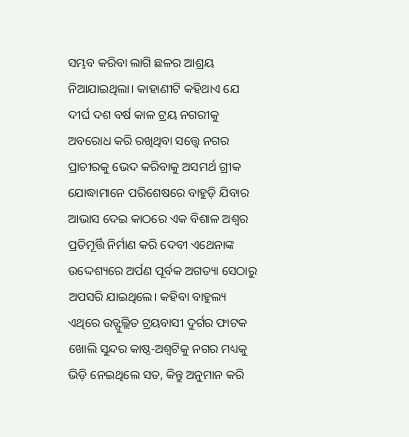ସମ୍ଭବ କରିବା ଲାଗି ଛଳର ଆଶ୍ରୟ ନିଆଯାଇଥିଲା। କାହାଣୀଟି କହିଥାଏ ଯେ ଦୀର୍ଘ ଦଶ ବର୍ଷ କାଳ ଟ୍ରୟ ନଗରୀକୁ ଅବରୋଧ କରି ରଖିଥିବା ସତ୍ତ୍ବେ ନଗର ପ୍ରାଚୀରକୁ ଭେଦ କରିବାକୁ ଅସମର୍ଥ ଗ୍ରୀକ ଯୋଦ୍ଧାମାନେ ପରିଶେଷରେ ବାହୁଡ଼ି ଯିବାର ଆଭାସ ଦେଇ କାଠରେ ଏକ ବିଶାଳ ଅଶ୍ବର ପ୍ରତିମୂର୍ତ୍ତି ନିର୍ମାଣ କରି ଦେବୀ ଏଥେନାଙ୍କ ଉଦ୍ଦେଶ୍ୟରେ ଅର୍ପଣ ପୂର୍ବକ ଅଗତ୍ୟା ସେଠାରୁ ଅପସରି ଯାଇଥିଲେ। କହିବା ବାହୁଲ୍ୟ ଏଥିରେ ଉତ୍ଫୁଲ୍ଲିତ ଟ୍ରୟବାସୀ ଦୁର୍ଗର ଫାଟକ ଖୋଲି ସୁନ୍ଦର କାଷ୍ଠ-ଅଶ୍ବଟିକୁ ନଗର ମଧ୍ୟକୁ ଭିଡ଼ି ନେଇଥିଲେ ସତ, କିନ୍ତୁ ଅନୁମାନ କରି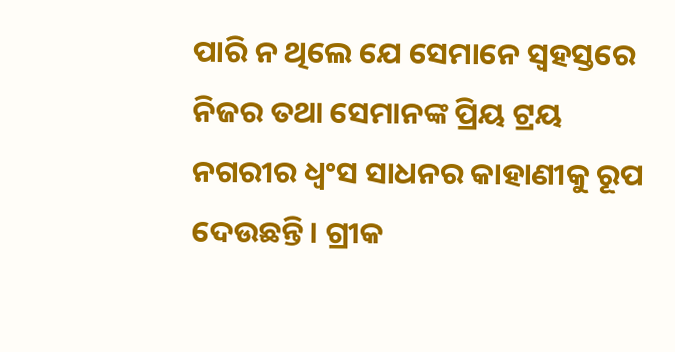ପାରି ନ ଥିଲେ ଯେ ସେମାନେ ସ୍ବହସ୍ତରେ ନିଜର ତଥା ସେମାନଙ୍କ ପ୍ରିୟ ଟ୍ରୟ ନଗରୀର ଧ୍ବଂସ ସାଧନର କାହାଣୀକୁ ରୂପ ଦେଉଛନ୍ତି। ଗ୍ରୀକ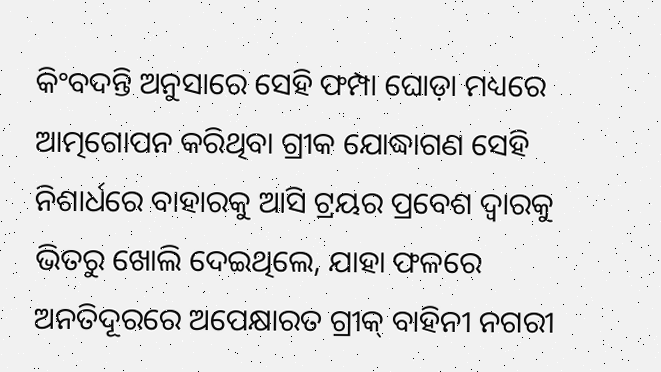କିଂବଦନ୍ତି ଅନୁସାରେ ସେହି ଫମ୍ପା ଘୋଡ଼ା ମଧ୍ୟରେ ଆତ୍ମଗୋପନ କରିଥିବା ଗ୍ରୀକ ଯୋଦ୍ଧାଗଣ ସେହି ନିଶାର୍ଧରେ ବାହାରକୁ ଆସି ଟ୍ରୟର ପ୍ରବେଶ ଦ୍ବାରକୁ ଭିତରୁ ଖୋଲି ଦେଇଥିଲେ, ଯାହା ଫଳରେ ଅନତିଦୂରରେ ଅପେକ୍ଷାରତ ଗ୍ରୀକ୍ ବାହିନୀ ନଗରୀ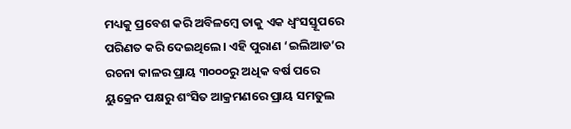ମଧ୍ୟକୁ ପ୍ରବେଶ କରି ଅବିଳମ୍ବେ ତାକୁ ଏକ ଧ୍ବଂସସ୍ତୂପରେ ପରିଣତ କରି ଦେଇଥିଲେ। ଏହି ପୁରାଣ ‘ଇଲିଆଡ’ର ରଚନା କାଳର ପ୍ରାୟ ୩୦୦୦ରୁ ଅଧିକ ବର୍ଷ ପରେ ୟୁକ୍ରେନ ପକ୍ଷରୁ ଶଂସିତ ଆକ୍ରମଣରେ ପ୍ରାୟ ସମତୁଲ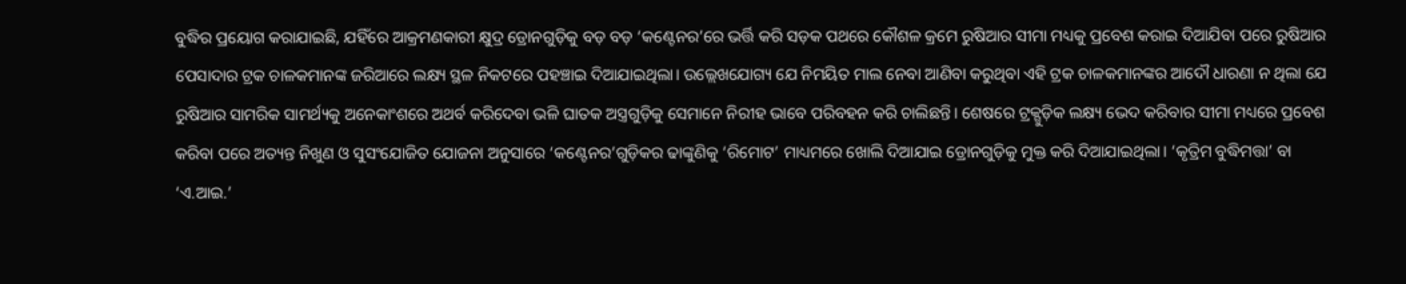ବୁଦ୍ଧିର ପ୍ରୟୋଗ କରାଯାଇଛି, ଯହିଁରେ ଆକ୍ରମଣକାରୀ କ୍ଷୁଦ୍ର ଡ୍ରୋନଗୁଡ଼ିକୁ ବଡ଼ ବଡ଼ ‘କଣ୍ଟେନର’ରେ ଭର୍ତ୍ତି କରି ସଡ଼କ ପଥରେ କୌଶଳ କ୍ରମେ ରୁଷିଆର ସୀମା ମଧ୍ୟକୁ ପ୍ରବେଶ କରାଇ ଦିଆଯିବା ପରେ ରୁଷିଆର ପେସାଦାର ଟ୍ରକ ଚାଳକମାନଙ୍କ ଜରିଆରେ ଲକ୍ଷ୍ୟ ସ୍ଥଳ ନିକଟରେ ପହଞ୍ଚାଇ ଦିଆଯାଇଥିଲା। ଉଲ୍ଲେଖଯୋଗ୍ୟ ଯେ ନିମୟିତ ମାଲ ନେବା ଆଣିବା କରୁଥିବା ଏହି ଟ୍ରକ ଚାଳକମାନଙ୍କର ଆଦୌ ଧାରଣା ନ ଥିଲା ଯେ ରୁଷିଆର ସାମରିକ ସାମର୍ଥ୍ୟକୁ ଅନେକାଂଶରେ ଅଥର୍ବ କରିଦେବା ଭଳି ଘାତକ ଅସ୍ତ୍ରଗୁଡ଼ିକୁ ସେମାନେ ନିରୀହ ଭାବେ ପରିବହନ କରି ଚାଲିଛନ୍ତି। ଶେଷରେ ଟ୍ରକ୍ଗୁଡ଼ିକ ଲକ୍ଷ୍ୟ ଭେଦ କରିବାର ସୀମା ମଧ୍ୟରେ ପ୍ରବେଶ କରିବା ପରେ ଅତ୍ୟନ୍ତ ନିଖୁଣ ଓ ସୁସଂଯୋଜିତ ଯୋଜନା ଅନୁସାରେ ‘କଣ୍ଟେନର’ଗୁଡ଼ିକର ଢାଙ୍କୁଣିକୁ ‘ରିମୋଟ’ ମାଧ୍ୟମରେ ଖୋଲି ଦିଆଯାଇ ଡ୍ରୋନଗୁଡ଼ିକୁ ମୁକ୍ତ କରି ଦିଆଯାଇଥିଲା। ‘କୃତ୍ରିମ ବୁଦ୍ଧିମତ୍ତା’ ବା ‘ଏ.ଆଇ.’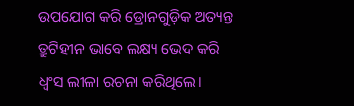ଉପଯୋଗ କରି ଡ୍ରୋନଗୁଡ଼ିକ ଅତ୍ୟନ୍ତ ତ୍ରୁଟିହୀନ ଭାବେ ଲକ୍ଷ୍ୟ ଭେଦ କରି ଧ୍ବଂସ ଲୀଳା ରଚନା କରିଥିଲେ।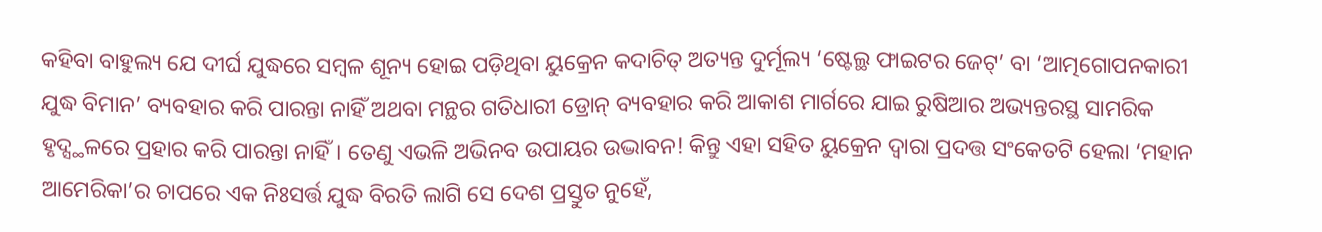କହିବା ବାହୁଲ୍ୟ ଯେ ଦୀର୍ଘ ଯୁଦ୍ଧରେ ସମ୍ବଳ ଶୂନ୍ୟ ହୋଇ ପଡ଼ିଥିବା ୟୁକ୍ରେନ କଦାଚିତ୍ ଅତ୍ୟନ୍ତ ଦୁର୍ମୂଲ୍ୟ ‘ଷ୍ଟେଲ୍ଥ ଫାଇଟର ଜେଟ୍’ ବା ‘ଆତ୍ମଗୋପନକାରୀ ଯୁଦ୍ଧ ବିମାନ’ ବ୍ୟବହାର କରି ପାରନ୍ତା ନାହିଁ ଅଥବା ମନ୍ଥର ଗତିଧାରୀ ଡ୍ରୋନ୍ ବ୍ୟବହାର କରି ଆକାଶ ମାର୍ଗରେ ଯାଇ ରୁଷିଆର ଅଭ୍ୟନ୍ତରସ୍ଥ ସାମରିକ ହୃଦ୍ସ୍ଥଳରେ ପ୍ରହାର କରି ପାରନ୍ତା ନାହିଁ। ତେଣୁ ଏଭଳି ଅଭିନବ ଉପାୟର ଉଦ୍ଭାବନ! କିନ୍ତୁ ଏହା ସହିତ ୟୁକ୍ରେନ ଦ୍ବାରା ପ୍ରଦତ୍ତ ସଂକେତଟି ହେଲା ‘ମହାନ ଆମେରିକା’ର ଚାପରେ ଏକ ନିଃସର୍ତ୍ତ ଯୁଦ୍ଧ ବିରତି ଲାଗି ସେ ଦେଶ ପ୍ରସ୍ତୁତ ନୁହେଁ,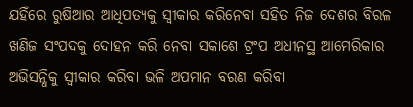ଯହିଁରେ ରୁଷିଆର ଆଧିପତ୍ୟକୁ ସ୍ବୀକାର କରିନେବା ସହିତ ନିଜ ଦେଶର ବିରଳ ଖଣିଜ ସଂପଦକୁ ଦୋହନ କରି ନେବା ସକାଶେ ଟ୍ରଂପ ଅଧୀନସ୍ଥ ଆମେରିକାର ଅଭିସନ୍ଧିକୁ ସ୍ବୀକାର କରିବା ଭଳି ଅପମାନ ବରଣ କରିବା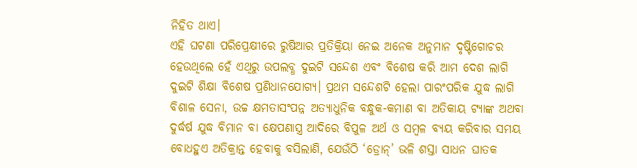ନିହିତ ଥାଏ।
ଏହି ଘଟଣା ପରିପ୍ରେକ୍ଷୀରେ ରୁଷିଆର ପ୍ରତିକ୍ରିୟା ନେଇ ଅନେକ ଅନୁମାନ ଦୃଷ୍ଟିଗୋଚର ହେଉଥିଲେ ହେଁ ଏଥିରୁ ଉପଲବ୍ଧ ଦୁଇଟି ସନ୍ଦେଶ ଏବଂ ବିଶେଷ କରି ଆମ ଦେଶ ଲାଗି ଦୁଇଟି ଶିକ୍ଷା ବିଶେଷ ପ୍ରଣିଧାନଯୋଗ୍ୟ। ପ୍ରଥମ ସନ୍ଦେଶଟି ହେଲା ପାରଂପରିକ ଯୁଦ୍ଧ ଲାଗି ବିଶାଳ ସେନା, ଉଚ୍ଚ କ୍ଷମତାସଂପନ୍ନ ଅତ୍ୟାଧୁନିକ ବନ୍ଧୁକ-କମାଣ ବା ଅତିକାୟ ଟ୍ୟାଙ୍କ ଅଥବା ଦୁର୍ଦ୍ଧର୍ଷ ଯୁଦ୍ଧ ବିମାନ ବା କ୍ଷେପଣାସ୍ତ୍ର ଆଦିରେ ବିପୁଳ ଅର୍ଥ ଓ ସମ୍ବଳ ବ୍ୟୟ କରିବାର ସମୟ ବୋଧହୁଏ ଅତିକ୍ରାନ୍ତ ହେବାକୁ ବସିଲାଣି, ଯେଉଁଠି ‘ଡ୍ରୋନ୍’ ଭଳି ଶସ୍ତା ସାଧନ ଘାତକ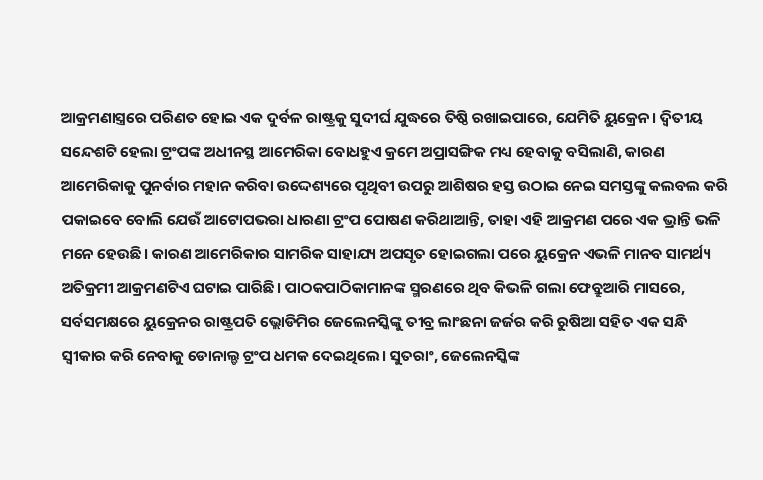ଆକ୍ରମଣାସ୍ତ୍ରରେ ପରିଣତ ହୋଇ ଏକ ଦୁର୍ବଳ ରାଷ୍ଟ୍ରକୁ ସୁଦୀର୍ଘ ଯୁଦ୍ଧରେ ତିଷ୍ଠି ରଖାଇପାରେ, ଯେମିତି ୟୁକ୍ରେନ। ଦ୍ବିତୀୟ ସନ୍ଦେଶଟି ହେଲା ଟ୍ରଂପଙ୍କ ଅଧୀନସ୍ଥ ଆମେରିକା ବୋଧହୁଏ କ୍ରମେ ଅପ୍ରାସଙ୍ଗିକ ମଧ୍ୟ ହେବାକୁ ବସିଲାଣି, କାରଣ ଆମେରିକାକୁ ପୁନର୍ବାର ମହାନ କରିବା ଉଦ୍ଦେଶ୍ୟରେ ପୃଥିବୀ ଉପରୁ ଆଶିଷର ହସ୍ତ ଉଠାଇ ନେଇ ସମସ୍ତଙ୍କୁ କଲବଲ କରି ପକାଇବେ ବୋଲି ଯେଉଁ ଆଟୋପଭରା ଧାରଣା ଟ୍ରଂପ ପୋଷଣ କରିଥାଆନ୍ତି, ତାହା ଏହି ଆକ୍ରମଣ ପରେ ଏକ ଭ୍ରାନ୍ତି ଭଳି ମନେ ହେଉଛି। କାରଣ ଆମେରିକାର ସାମରିକ ସାହାଯ୍ୟ ଅପସୃତ ହୋଇଗଲା ପରେ ୟୁକ୍ରେନ ଏଭଳି ମାନବ ସାମର୍ଥ୍ୟ ଅତିକ୍ରମୀ ଆକ୍ରମଣଟିଏ ଘଟାଇ ପାରିଛି। ପାଠକପାଠିକାମାନଙ୍କ ସ୍ମରଣରେ ଥିବ କିଭଳି ଗଲା ଫେବ୍ରୁଆରି ମାସରେ, ସର୍ବସମକ୍ଷରେ ୟୁକ୍ରେନର ରାଷ୍ଟ୍ରପତି ଭ୍ଲୋଡିମିର ଜେଲେନସ୍କିଙ୍କୁ ତୀବ୍ର ଲାଂଛନା ଜର୍ଜର କରି ରୁଷିଆ ସହିତ ଏକ ସନ୍ଧି ସ୍ବୀକାର କରି ନେବାକୁ ଡୋନାଲ୍ଡ ଟ୍ରଂପ ଧମକ ଦେଇଥିଲେ। ସୁତରାଂ, ଜେଲେନସ୍କିଙ୍କ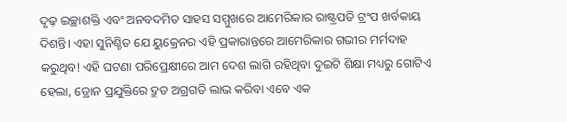ଦୃଢ଼ ଇଚ୍ଛାଶକ୍ତି ଏବଂ ଅନବଦମିତ ସାହସ ସମ୍ମୁଖରେ ଆମେରିକାର ରାଷ୍ଟ୍ରପତି ଟ୍ରଂପ ଖର୍ବକାୟ ଦିଶନ୍ତି। ଏହା ସୁନିଶ୍ଚିତ ଯେ ୟୁକ୍ରେନର ଏହି ପ୍ରକାରାନ୍ତରେ ଆମେରିକାର ଗଭୀର ମର୍ମଦାହ କରୁଥିବ! ଏହି ଘଟଣା ପରିପ୍ରେକ୍ଷୀରେ ଆମ ଦେଶ ଲାଗି ରହିଥିବା ଦୁଇଟି ଶିକ୍ଷା ମଧ୍ୟରୁ ଗୋଟିଏ ହେଲା, ଡ୍ରୋନ ପ୍ରଯୁକ୍ତିରେ ଦ୍ରୁତ ଅଗ୍ରଗତି ଲାଭ କରିବା ଏବେ ଏକ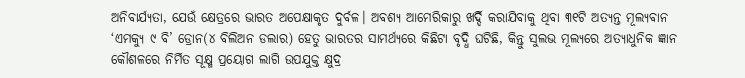ଅନିବାର୍ଯ୍ୟତା, ଯେଉଁ କ୍ଷେତ୍ରରେ ଭାରତ ଅପେକ୍ଷାକୃତ ଦୁର୍ବଳ। ଅବଶ୍ୟ ଆମେରିକାରୁ ଖର୍ଦ୍ଦି କରାଯିବାକୁ ଥିବା ୩୧ଟି ଅତ୍ୟନ୍ତ ମୂଲ୍ୟବାନ ‘ଏମକ୍ୟୁ ୯ ବି’ ଡ୍ରୋନ(୪ ବିଲିଅନ ଡଲାର) ହେତୁ ଭାରତର ସାମର୍ଥ୍ୟରେ କିଛିଟା ବୃଦ୍ଧି ଘଟିଛି, କିନ୍ତୁ ସୁଲଭ ମୂଲ୍ୟରେ ଅତ୍ୟାଧୁନିକ ଜ୍ଞାନ କୌଶଳରେ ନିର୍ମିତ ସୂକ୍ଷ୍ମ ପ୍ରୟୋଗ ଲାଗି ଉପଯୁକ୍ତ କ୍ଷୁଦ୍ର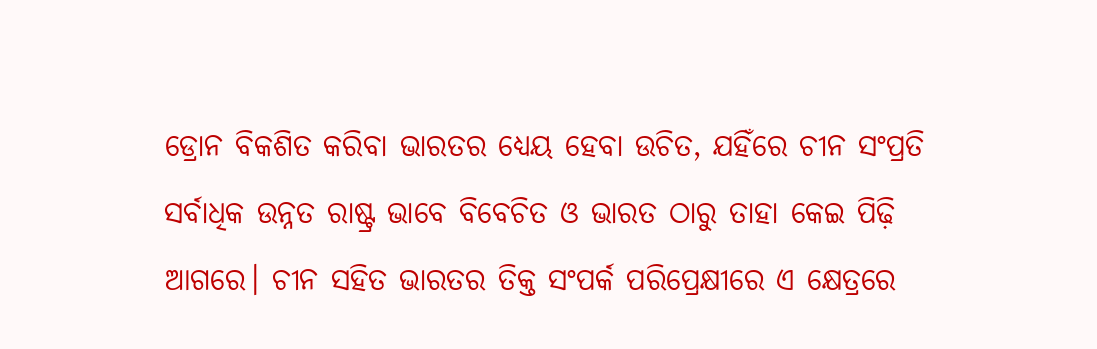ଡ୍ରୋନ ବିକଶିତ କରିବା ଭାରତର ଧ୍ୟେୟ ହେବା ଉଚିତ, ଯହିଁରେ ଚୀନ ସଂପ୍ରତି ସର୍ବାଧିକ ଉନ୍ନତ ରାଷ୍ଟ୍ର ଭାବେ ବିବେଚିତ ଓ ଭାରତ ଠାରୁ ତାହା କେଇ ପିଢ଼ି ଆଗରେ। ଚୀନ ସହିତ ଭାରତର ତିକ୍ତ ସଂପର୍କ ପରିପ୍ରେକ୍ଷୀରେ ଏ କ୍ଷେତ୍ରରେ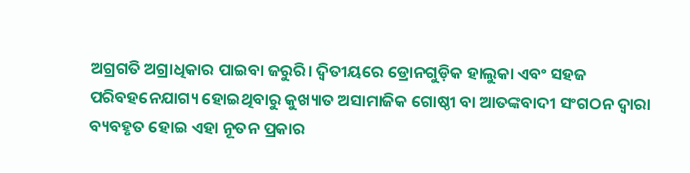ଅଗ୍ରଗତି ଅଗ୍ରାଧିକାର ପାଇବା ଜରୁରି। ଦ୍ବିତୀୟରେ ଡ୍ରୋନଗୁଡ଼ିକ ହାଲୁକା ଏବଂ ସହଜ ପରିବହନେଯାଗ୍ୟ ହୋଇଥିବାରୁ କୁଖ୍ୟାତ ଅସାମାଜିକ ଗୋଷ୍ଠୀ ବା ଆତଙ୍କବାଦୀ ସଂଗଠନ ଦ୍ବାରା ବ୍ୟବହୃତ ହୋଇ ଏହା ନୂତନ ପ୍ରକାର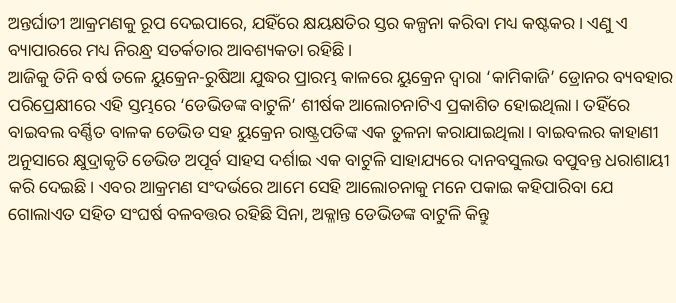ଅନ୍ତର୍ଘାତୀ ଆକ୍ରମଣକୁ ରୂପ ଦେଇପାରେ, ଯହିଁରେ କ୍ଷୟକ୍ଷତିର ସ୍ତର କଳ୍ପନା କରିବା ମଧ୍ୟ କଷ୍ଟକର। ଏଣୁ ଏ ବ୍ୟାପାରରେ ମଧ୍ୟ ନିରନ୍ଧ୍ର ସତର୍କତାର ଆବଶ୍ୟକତା ରହିଛି।
ଆଜିକୁ ତିନି ବର୍ଷ ତଳେ ୟୁକ୍ରେନ-ରୁଷିଆ ଯୁଦ୍ଧର ପ୍ରାରମ୍ଭ କାଳରେ ୟୁକ୍ରେନ ଦ୍ବାରା ‘କାମିକାଜି’ ଡ୍ରୋନର ବ୍ୟବହାର ପରିପ୍ରେକ୍ଷୀରେ ଏହି ସ୍ତମ୍ଭରେ ‘ଡେଭିଡଙ୍କ ବାଟୁଳି’ ଶୀର୍ଷକ ଆଲୋଚନାଟିଏ ପ୍ରକାଶିତ ହୋଇଥିଲା। ତହିଁରେ ବାଇବଲ ବର୍ଣ୍ଣିତ ବାଳକ ଡେଭିଡ ସହ ୟୁକ୍ରେନ ରାଷ୍ଟ୍ରପତିଙ୍କ ଏକ ତୁଳନା କରାଯାଇଥିଲା। ବାଇବଲର କାହାଣୀ ଅନୁସାରେ କ୍ଷୁଦ୍ରାକୃତି ଡେଭିଡ ଅପୂର୍ବ ସାହସ ଦର୍ଶାଇ ଏକ ବାଟୁଳି ସାହାଯ୍ୟରେ ଦାନବସୁଲଭ ବପୁବନ୍ତ ଧରାଶାୟୀ କରି ଦେଇଛି। ଏବର ଆକ୍ରମଣ ସଂଦର୍ଭରେ ଆମେ ସେହି ଆଲୋଚନାକୁ ମନେ ପକାଇ କହିପାରିବା ଯେ ଗୋଲାଏତ ସହିତ ସଂଘର୍ଷ ବଳବତ୍ତର ରହିଛି ସିନା, ଅକ୍ଳାନ୍ତ ଡେଭିଡଙ୍କ ବାଟୁଳି କିନ୍ତୁ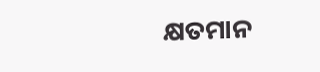କ୍ଷତମାନ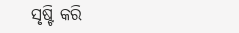ସୃଷ୍ଟି କରି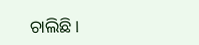ଚାଲିଛି।